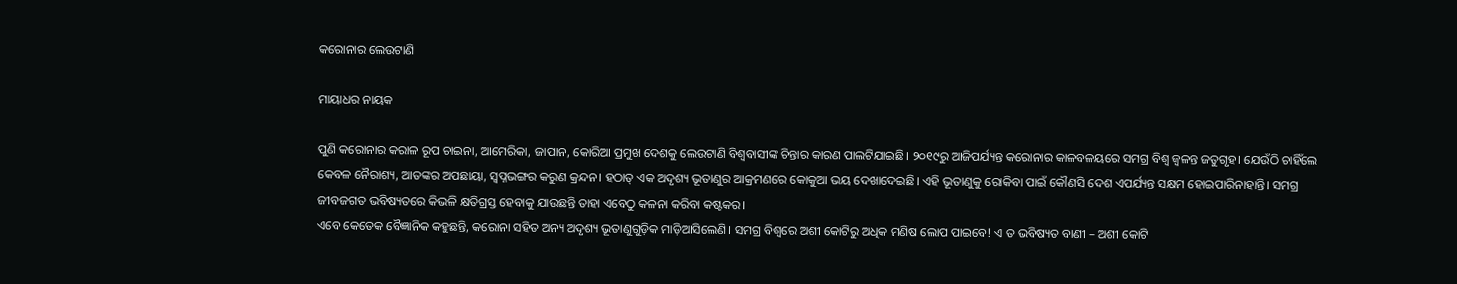କରୋନାର ଲେଉଟାଣି

ମାୟାଧର ନାୟକ

ପୁଣି କରୋନାର କରାଳ ରୂପ ଚାଇନା, ଆମେରିକା, ଜାପାନ, କୋରିଆ ପ୍ରମୁଖ ଦେଶକୁ ଲେଉଟାଣି ବିଶ୍ୱବାସୀଙ୍କ ଚିନ୍ତାର କାରଣ ପାଲଟିଯାଇଛି। ୨୦୧୯ରୁ ଆଜିପର୍ଯ୍ୟନ୍ତ କରୋନାର କାଳବଳୟରେ ସମଗ୍ର ବିଶ୍ୱ ଜ୍ୱଳନ୍ତ ଜତୁଗୃହ। ଯେଉଁଠି ଚାହିଁଲେ କେବଳ ନୈରାଶ୍ୟ, ଆତଙ୍କର ଅପଛାୟା, ସ୍ବପ୍ନଭଙ୍ଗର କରୁଣ କ୍ରନ୍ଦନ। ହଠାତ୍‌ ଏକ ଅଦୃଶ୍ୟ ଭୂତାଣୁର ଆକ୍ରମଣରେ କୋକୁଆ ଭୟ ଦେଖାଦେଇଛି। ଏହି ଭୂତାଣୁକୁ ରୋକିବା ପାଇଁ କୌଣସି ଦେଶ ଏପର୍ଯ୍ୟନ୍ତ ସକ୍ଷମ ହୋଇପାରିନାହାନ୍ତି। ସମଗ୍ର ଜୀବଜଗତ ଭବିଷ୍ୟତରେ କିଭଳି କ୍ଷତିଗ୍ରସ୍ତ ହେବାକୁ ଯାଉଛନ୍ତି ତାହା ଏବେଠୁ କଳନା କରିବା କଷ୍ଟକର।
ଏବେ କେତେକ ବୈଜ୍ଞାନିକ କହୁଛନ୍ତି, କରୋନା ସହିତ ଅନ୍ୟ ଅଦୃଶ୍ୟ ଭୂତାଣୁଗୁଡ଼ିକ ମାଡ଼ିଆସିଲେଣି। ସମଗ୍ର ବିଶ୍ୱରେ ଅଶୀ କୋଟିରୁ ଅଧିକ ମଣିଷ ଲୋପ ପାଇବେ! ଏ ତ ଭବିଷ୍ୟତ ବାଣୀ – ଅଶୀ କୋଟି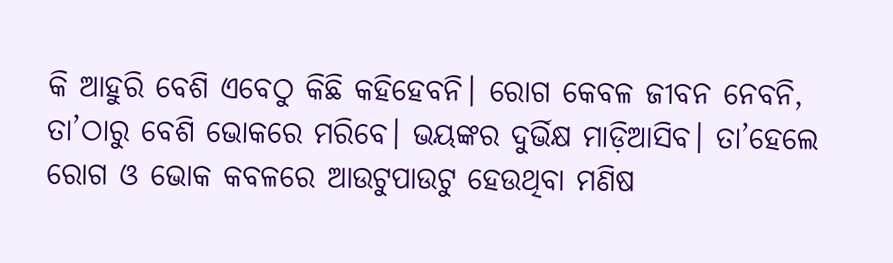କି ଆହୁରି ବେଶି ଏବେଠୁ କିଛି କହିହେବନି। ରୋଗ କେବଳ ଜୀବନ ନେବନି, ତା’ଠାରୁ ବେଶି ଭୋକରେ ମରିବେ। ଭୟଙ୍କର ଦୁର୍ଭିକ୍ଷ ମାଡ଼ିଆସିବ। ତା’ହେଲେ ରୋଗ ଓ ଭୋକ କବଳରେ ଆଉଟୁପାଉଟୁ ହେଉଥିବା ମଣିଷ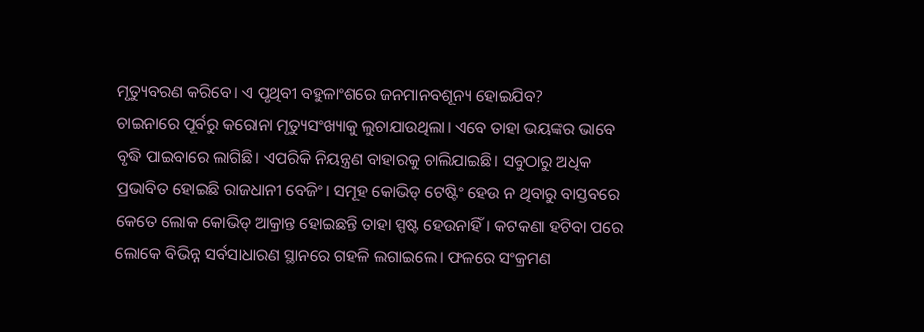ମୃତ୍ୟୁବରଣ କରିବେ। ଏ ପୃଥିବୀ ବହୁଳାଂଶରେ ଜନମାନବଶୂନ୍ୟ ହୋଇଯିବ?
ଚାଇନାରେ ପୂର୍ବରୁ କରୋନା ମୃତ୍ୟୁସଂଖ୍ୟାକୁ ଲୁଚାଯାଉଥିଲା। ଏବେ ତାହା ଭୟଙ୍କର ଭାବେ ବୃଦ୍ଧି ପାଇବାରେ ଲାଗିଛି। ଏପରିକି ନିୟନ୍ତ୍ରଣ ବାହାରକୁ ଚାଲିଯାଇଛି। ସବୁଠାରୁ ଅଧିକ ପ୍ରଭାବିତ ହୋଇଛି ରାଜଧାନୀ ବେଜିଂ। ସମୂହ କୋଭିଡ୍‌ ଟେଷ୍ଟିଂ ହେଉ ନ ଥିବାରୁ ବାସ୍ତବରେ କେତେ ଲୋକ କୋଭିଡ୍‌ ଆକ୍ରାନ୍ତ ହୋଇଛନ୍ତି ତାହା ସ୍ପଷ୍ଟ ହେଉନାହିଁ। କଟକଣା ହଟିବା ପରେ ଲୋକେ ବିଭିନ୍ନ ସର୍ବସାଧାରଣ ସ୍ଥାନରେ ଗହଳି ଲଗାଇଲେ। ଫଳରେ ସଂକ୍ରମଣ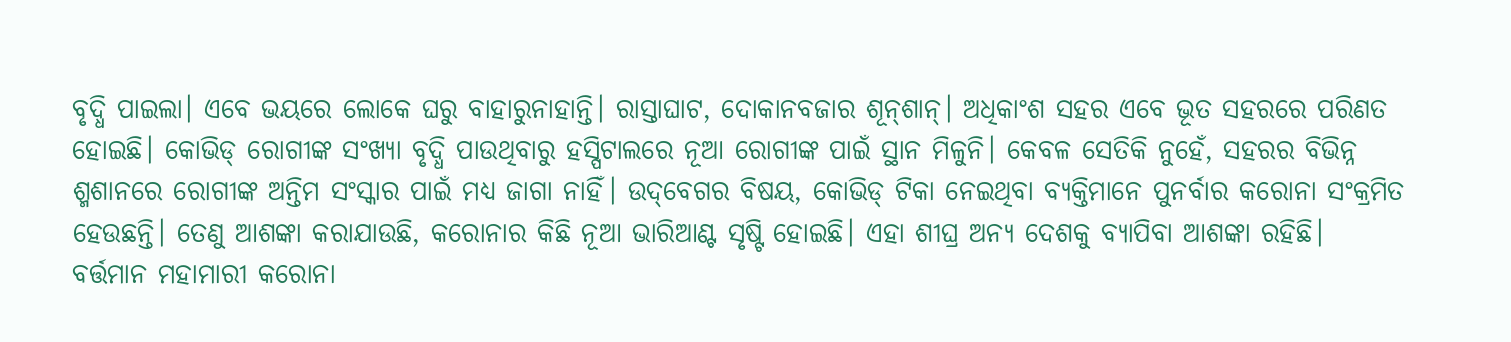ବୃଦ୍ଧି ପାଇଲା। ଏବେ ଭୟରେ ଲୋକେ ଘରୁ ବାହାରୁନାହାନ୍ତି। ରାସ୍ତାଘାଟ, ଦୋକାନବଜାର ଶୂନ୍‌ଶାନ୍‌। ଅଧିକାଂଶ ସହର ଏବେ ଭୂତ ସହରରେ ପରିଣତ ହୋଇଛି। କୋଭିଡ୍‌ ରୋଗୀଙ୍କ ସଂଖ୍ୟା ବୃଦ୍ଧି ପାଉଥିବାରୁ ହସ୍ପିଟାଲରେ ନୂଆ ରୋଗୀଙ୍କ ପାଇଁ ସ୍ଥାନ ମିଳୁନି। କେବଳ ସେତିକି ନୁହେଁ, ସହରର ବିଭିନ୍ନ ଶ୍ମଶାନରେ ରୋଗୀଙ୍କ ଅନ୍ତିମ ସଂସ୍କାର ପାଇଁ ମଧ୍ୟ ଜାଗା ନାହିଁ। ଉଦ୍‌ବେଗର ବିଷୟ, କୋଭିଡ୍‌ ଟିକା ନେଇଥିବା ବ୍ୟକ୍ତିମାନେ ପୁନର୍ବାର କରୋନା ସଂକ୍ରମିତ ହେଉଛନ୍ତି। ତେଣୁ ଆଶଙ୍କା କରାଯାଉଛି, କରୋନାର କିଛି ନୂଆ ଭାରିଆଣ୍ଟ ସୃଷ୍ଟି ହୋଇଛି। ଏହା ଶୀଘ୍ର ଅନ୍ୟ ଦେଶକୁ ବ୍ୟାପିବା ଆଶଙ୍କା ରହିଛି।
ବର୍ତ୍ତମାନ ମହାମାରୀ କରୋନା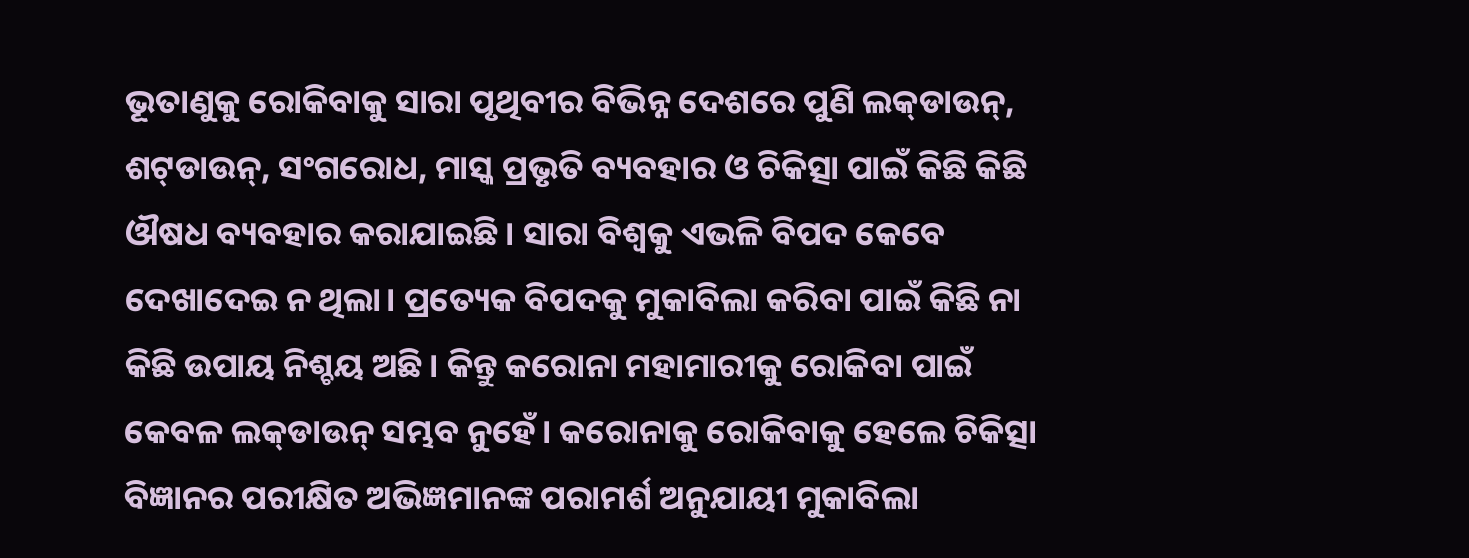ଭୂତାଣୁକୁ ରୋକିବାକୁ ସାରା ପୃଥିବୀର ବିଭିନ୍ନ ଦେଶରେ ପୁଣି ଲକ୍‌ଡାଉନ୍‌, ଶଟ୍‌ଡାଉନ୍‌, ସଂଗରୋଧ, ମାସ୍କ ପ୍ରଭୃତି ବ୍ୟବହାର ଓ ଚିକିତ୍ସା ପାଇଁ କିଛି କିଛି ଔଷଧ ବ୍ୟବହାର କରାଯାଇଛି। ସାରା ବିଶ୍ୱକୁ ଏଭଳି ବିପଦ କେବେ ଦେଖାଦେଇ ନ ଥିଲା। ପ୍ରତ୍ୟେକ ବିପଦକୁ ମୁକାବିଲା କରିବା ପାଇଁ କିଛି ନା କିଛି ଉପାୟ ନିଶ୍ଚୟ ଅଛି। କିନ୍ତୁ କରୋନା ମହାମାରୀକୁ ରୋକିବା ପାଇଁ କେବଳ ଲକ୍‌ଡାଉନ୍‌ ସମ୍ଭବ ନୁହେଁ। କରୋନାକୁ ରୋକିବାକୁ ହେଲେ ଚିକିତ୍ସା ବିଜ୍ଞାନର ପରୀକ୍ଷିତ ଅଭିଜ୍ଞମାନଙ୍କ ପରାମର୍ଶ ଅନୁଯାୟୀ ମୁକାବିଲା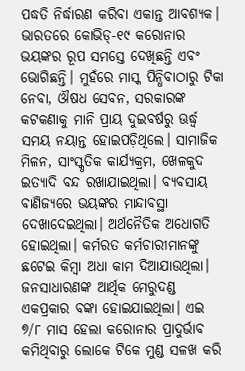ପଦ୍ଧତି ନିର୍ଦ୍ଧାରଣ କରିବା ଏକାନ୍ତ ଆବଶ୍ୟକ।
ଭାରତରେ କୋଭିଡ୍‌-୧୯ କରୋନାର ଭୟଙ୍କର ରୂପ ସମସ୍ତେ ଦେଖିଛନ୍ତି ଏବଂ ଭୋଗିଛନ୍ତି। ମୁହଁରେ ମାସ୍କ ପିନ୍ଧିବାଠାରୁ ଟିକା ନେବା, ଔଷଧ ସେବନ, ସରକାରଙ୍କ କଟକଣାକୁ ମାନି ପ୍ରାୟ ଦୁଇବର୍ଷରୁ ଊର୍ଦ୍ଧ୍ୱ ସମୟ ନୟାନ୍ତ ହୋଇପଡ଼ିଥିଲେ। ସାମାଜିକ ମିଳନ, ସାଂସ୍କୃତିକ କାର୍ଯ୍ୟକ୍ରମ, ଖେଳକୁଦ ଇତ୍ୟାଦି ବନ୍ଦ ରଖାଯାଇଥିଲା। ବ୍ୟବସାୟ ବାଣିଜ୍ୟରେ ଭୟଙ୍କର ମାନ୍ଦାବସ୍ଥା ଦେଖାଦେଇଥିଲା। ଅର୍ଥନୈତିକ ଅଧୋଗତି ହୋଇଥିଲା। କର୍ମରତ କର୍ମଚାରୀମାନଙ୍କୁ ଛଟେଇ କିମ୍ବା ଅଧା କାମ ଦିଆଯାଉଥିଲା। ଜନସାଧାରଣଙ୍କ ଆର୍ଥିକ ମେରୁଦଣ୍ଡ ଏକପ୍ରକାର ବଙ୍କା ହୋଇଯାଇଥିଲା। ଏଇ ୭/୮ ମାସ ହେଲା କରୋନାର ପ୍ରାଦୁର୍ଭାବ କମିଥିବାରୁ ଲୋକେ ଟିକେ ମୁଣ୍ଡ ସଳଖ କରି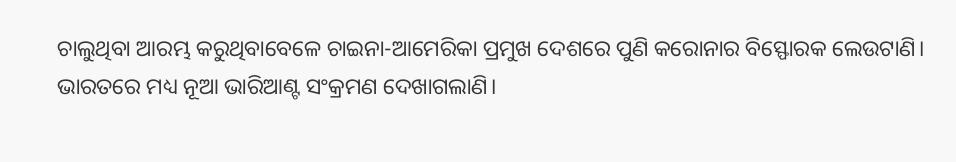ଚାଲୁଥିବା ଆରମ୍ଭ କରୁଥିବାବେଳେ ଚାଇନା-ଆମେରିକା ପ୍ରମୁଖ ଦେଶରେ ପୁଣି କରୋନାର ବିସ୍ଫୋରକ ଲେଉଟାଣି। ଭାରତରେ ମଧ୍ୟ ନୂଆ ଭାରିଆଣ୍ଟ ସଂକ୍ରମଣ ଦେଖାଗଲାଣି।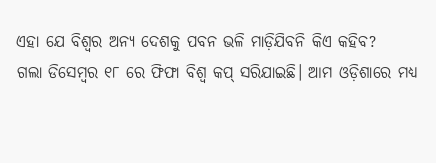ଏହା ଯେ ବିଶ୍ୱର ଅନ୍ୟ ଦେଶକୁ ପବନ ଭଳି ମାଡ଼ିଯିବନି କିଏ କହିବ?
ଗଲା ଡିସେମ୍ବର ୧୮ ରେ ଫିଫା ବିଶ୍ୱ କପ୍‌ ସରିଯାଇଛି। ଆମ ଓଡ଼ିଶାରେ ମଧ୍ୟ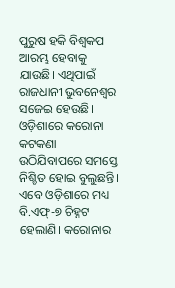ପୁରୁଷ ହକି ବିଶ୍ୱକପ ଆରମ୍ଭ ହେବାକୁ ଯାଉଛି। ଏଥିପାଇଁ ରାଜଧାନୀ ଭୁବନେଶ୍ୱର ସଜେଇ ହେଉଛି। ଓଡ଼ିଶାରେ କରୋନା କଟକଣା ଉଠିଯିବାପରେ ସମସ୍ତେ ନିଶ୍ଚିତ ହୋଇ ବୁଲୁଛନ୍ତି। ଏବେ ଓଡ଼ିଶାରେ ମଧ୍ୟ ବି.ଏଫ୍‌-୭ ଚିହ୍ନଟ ହେଲାଣି। କରୋନାର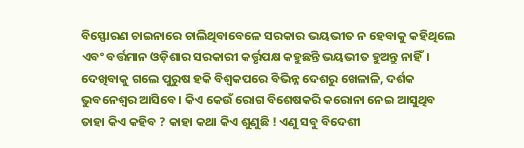ବିସ୍ଫୋରଣ ଚାଇନାରେ ଚାଲିଥିବାବେଳେ ସରକାର ଭୟଭୀତ ନ ହେବାକୁ କହିଥିଲେ ଏବଂ ବର୍ତ୍ତମାନ ଓଡ଼ିଶାର ସରକାରୀ କର୍ତ୍ତୃପକ୍ଷ କହୁଛନ୍ତି ଭୟଭୀତ ହୁଅନ୍ତୁ ନାହିଁ। ଦେଖିବାକୁ ଗଲେ ପୁରୁଷ ହକି ବିଶ୍ୱକପରେ ବିଭିନ୍ନ ଦେଶରୁ ଖେଳାଳି, ଦର୍ଶକ ଭୁବନେଶ୍ୱର ଆସିବେ। କିଏ କେଉଁ ରୋଗ ବିଶେଷକରି କରୋନା ନେଇ ଆସୁଥିବ ତାହା କିଏ କହିବ ? କାହା କଥା କିଏ ଶୁଣୁଛି ! ଏଣୁ ସବୁ ବିଦେଶୀ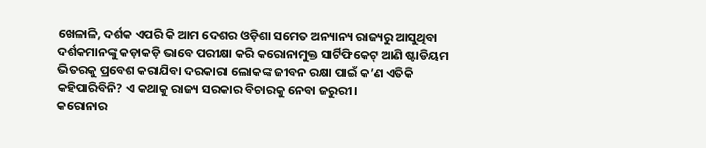ଖେଳାଳି, ଦର୍ଶକ ଏପରି କି ଆମ ଦେଶର ଓଡ଼ିଶା ସମେତ ଅନ୍ୟାନ୍ୟ ରାଜ୍ୟରୁ ଆସୁଥିବା ଦର୍ଶକମାନଙ୍କୁ କଡ଼ାକଡ଼ି ଭାବେ ପରୀକ୍ଷା କରି କରୋନାମୁକ୍ତ ସାର୍ଟିଫିକେଟ୍‌ ଆଣି ଷ୍ଟାଡିୟମ ଭିତରକୁ ପ୍ରବେଶ କରାଯିବା ଦରକାରା ଲୋକଙ୍କ ଜୀବନ ରକ୍ଷା ପାଇଁ କ’ଣ ଏତିକି କହିପାରିବିନି? ଏ କଥାକୁ ରାଜ୍ୟ ସରକାର ବିଚାରକୁ ନେବା ଜରୁରୀ।
କରୋନାର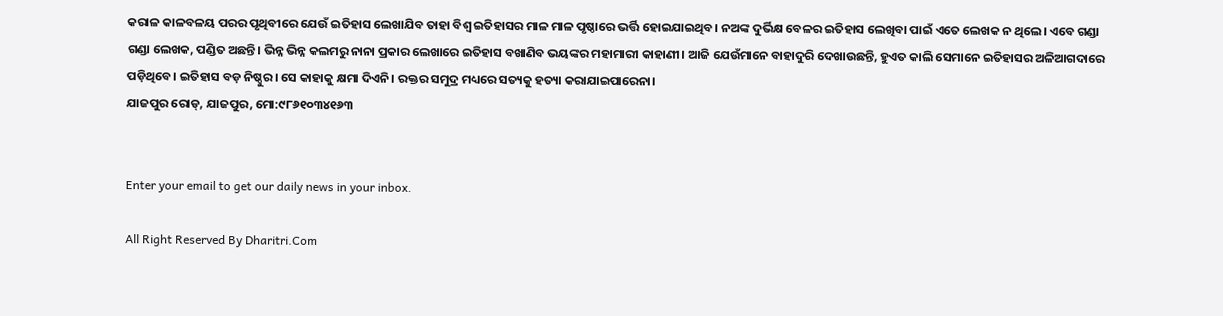କରାଳ କାଳବଳୟ ପରର ପୃଥିବୀରେ ଯେଉଁ ଇତିହାସ ଲେଖାଯିବ ତାହା ବିଶ୍ୱ ଇତିହାସର ମାଳ ମାଳ ପୃଷ୍ଠାରେ ଭର୍ତ୍ତି ହୋଇଯାଇଥିବ। ନଅଙ୍କ ଦୁର୍ଭିକ୍ଷ ବେଳର ଇତିହାସ ଲେଖିବା ପାଇଁ ଏତେ ଲେଖକ ନ ଥିଲେ। ଏବେ ଗଣ୍ଡା ଗଣ୍ଡା ଲେଖକ, ପଣ୍ଡିତ ଅଛନ୍ତି। ଭିନ୍ନ ଭିନ୍ନ କଲମରୁ ନାନା ପ୍ରକାର ଲେଖାରେ ଇତିହାସ ବଖାଣିବ ଭୟଙ୍କର ମହାମାରୀ କାହାଣୀ। ଆଜି ଯେଉଁମାନେ ବାହାଦୁରି ଦେଖାଉଛନ୍ତି, ହୁଏତ କାଲି ସେମାନେ ଇତିହାସର ଅଳିଆଗଦାରେ ପଡ଼ିଥିବେ। ଇତିହାସ ବଡ଼ ନିଷ୍ଠୁର। ସେ କାହାକୁ କ୍ଷମା ଦିଏନି। ରକ୍ତର ସମୁଦ୍ର ମଧ୍ୟରେ ସତ୍ୟକୁ ହତ୍ୟା କରାଯାଇପାରେନା।
ଯାଜପୁର ରୋଡ୍‌, ଯାଜପୁର, ମୋ:୯୮୬୧୦୩୪୧୬୩


Enter your email to get our daily news in your inbox.

All Right Reserved By Dharitri.Com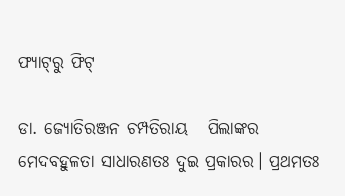ଫ୍ୟାଟ୍‌ରୁ ଫିଟ୍‌

ଡା. ଜ୍ୟୋତିରଞ୍ଜନ ଚମ୍ପତିରାୟ   ପିଲାଙ୍କର ମେଦବହୁଳତା ସାଧାରଣତଃ ଦୁଇ ପ୍ରକାରର। ପ୍ରଥମତଃ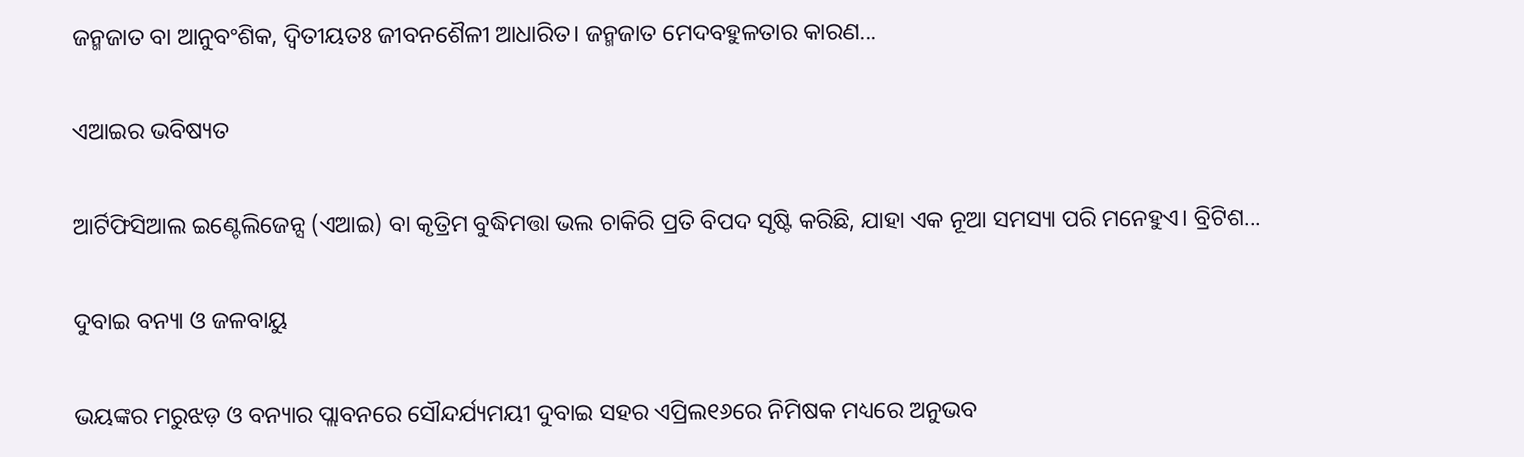ଜନ୍ମଜାତ ବା ଆନୁବଂଶିକ, ଦ୍ୱିତୀୟତଃ ଜୀବନଶୈଳୀ ଆଧାରିତ। ଜନ୍ମଜାତ ମେଦବହୁଳତାର କାରଣ...

ଏଆଇର ଭବିଷ୍ୟତ

ଆର୍ଟିଫିସିଆଲ ଇଣ୍ଟେଲିଜେନ୍ସ (ଏଆଇ) ବା କୃତ୍ରିମ ବୁଦ୍ଧିମତ୍ତା ଭଲ ଚାକିରି ପ୍ରତି ବିପଦ ସୃଷ୍ଟି କରିଛି, ଯାହା ଏକ ନୂଆ ସମସ୍ୟା ପରି ମନେହୁଏ। ବ୍ରିଟିଶ...

ଦୁବାଇ ବନ୍ୟା ଓ ଜଳବାୟୁ

ଭୟଙ୍କର ମରୁଝଡ଼ ଓ ବନ୍ୟାର ପ୍ଲାବନରେ ସୌନ୍ଦର୍ଯ୍ୟମୟୀ ଦୁବାଇ ସହର ଏପ୍ରିଲ୧୬ରେ ନିମିଷକ ମଧ୍ୟରେ ଅନୁଭବ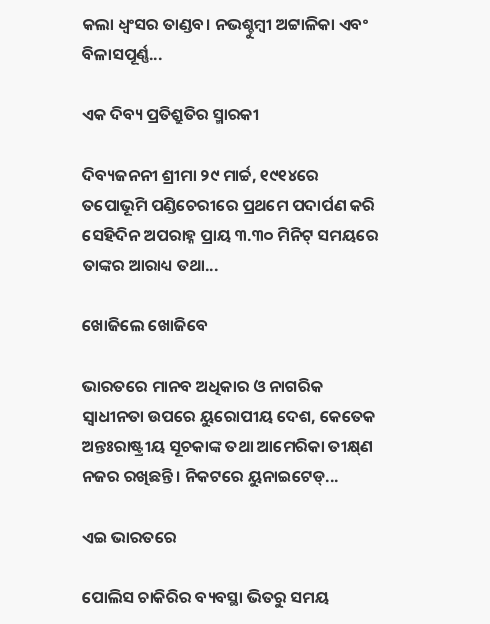କଲା ଧ୍ବଂସର ତାଣ୍ଡବ। ନଭଶ୍ଚୁମ୍ବୀ ଅଟ୍ଟାଳିକା ଏବଂ ବିଳାସପୂର୍ଣ୍ଣ...

ଏକ ଦିବ୍ୟ ପ୍ରତିଶ୍ରୁତିର ସ୍ମାରକୀ

ଦିବ୍ୟଜନନୀ ଶ୍ରୀମା ୨୯ ମାର୍ଚ୍ଚ, ୧୯୧୪ରେ ତପୋଭୂମି ପଣ୍ଡିଚେରୀରେ ପ୍ରଥମେ ପଦାର୍ପଣ କରି ସେହିଦିନ ଅପରାହ୍ନ ପ୍ରାୟ ୩.୩୦ ମିନିଟ୍‌ ସମୟରେ ତାଙ୍କର ଆରାଧ୍ୟ ତଥା...

ଖୋଜିଲେ ଖୋଜିବେ

ଭାରତରେ ମାନବ ଅଧିକାର ଓ ନାଗରିକ ସ୍ବାଧୀନତା ଉପରେ ୟୁରୋପୀୟ ଦେଶ, କେତେକ ଅନ୍ତଃରାଷ୍ଟ୍ରୀୟ ସୂଚକାଙ୍କ ତଥା ଆମେରିକା ତୀକ୍ଷ୍‌ଣ ନଜର ରଖିଛନ୍ତି। ନିକଟରେ ୟୁନାଇଟେଡ୍‌...

ଏଇ ଭାରତରେ

ପୋଲିସ ଚାକିରିର ବ୍ୟବସ୍ଥା ଭିତରୁ ସମୟ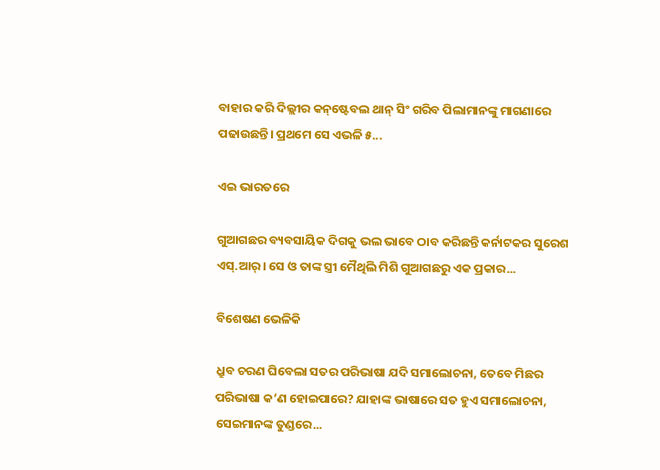ବାହାର କରି ଦିଲ୍ଲୀର କନ୍‌ଷ୍ଟେବଲ ଥାନ୍‌ ସିଂ ଗରିବ ପିଲାମାନଙ୍କୁ ମାଗଣାରେ ପଢାଉଛନ୍ତି। ପ୍ରଥମେ ସେ ଏଭଳି ୫...

ଏଇ ଭାରତରେ

ଗୁଆଗଛର ବ୍ୟବସାୟିକ ଦିଗକୁ ଭଲ ଭାବେ ଠାବ କରିଛନ୍ତି କର୍ନାଟକର ସୁରେଶ ଏସ୍‌.ଆର୍‌। ସେ ଓ ତାଙ୍କ ସ୍ତ୍ରୀ ମୈଥିଲି ମିଶି ଗୁଆଗଛରୁ ଏକ ପ୍ରକାର...

ବିଶେଷଣ ଭେଳିକି

ଧ୍ରୁବ ଚରଣ ଘିବେଲା ସତର ପରିଭାଷା ଯଦି ସମାଲୋଚନା, ତେବେ ମିଛର ପରିଭାଷା କ’ଣ ହୋଇପାରେ? ଯାହାଙ୍କ ଭାଷାରେ ସତ ହୁଏ ସମାଲୋଚନା, ସେଇମାନଙ୍କ ତୁଣ୍ଡରେ...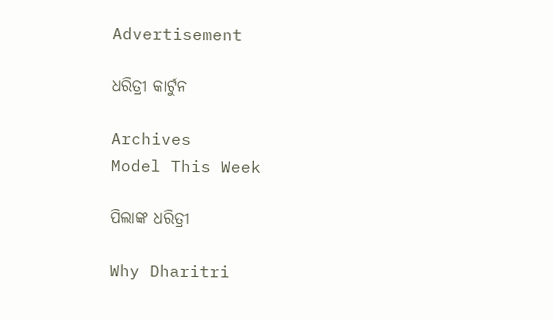Advertisement

ଧରିତ୍ରୀ କାର୍ଟୁନ

Archives
Model This Week

ପିଲାଙ୍କ ଧରିତ୍ରୀ

Why Dharitri